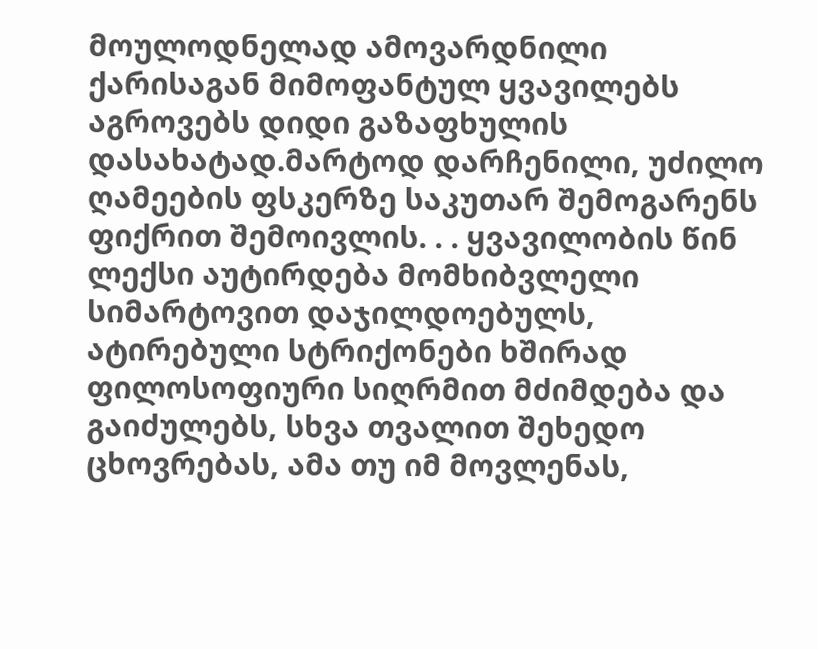მოულოდნელად ამოვარდნილი ქარისაგან მიმოფანტულ ყვავილებს აგროვებს დიდი გაზაფხულის დასახატად.მარტოდ დარჩენილი, უძილო ღამეების ფსკერზე საკუთარ შემოგარენს ფიქრით შემოივლის. . . ყვავილობის წინ ლექსი აუტირდება მომხიბვლელი სიმარტოვით დაჯილდოებულს, ატირებული სტრიქონები ხშირად ფილოსოფიური სიღრმით მძიმდება და გაიძულებს, სხვა თვალით შეხედო ცხოვრებას, ამა თუ იმ მოვლენას,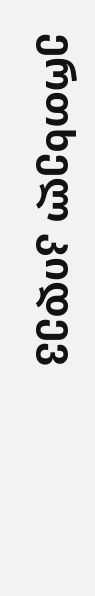ერთხელ კიდევ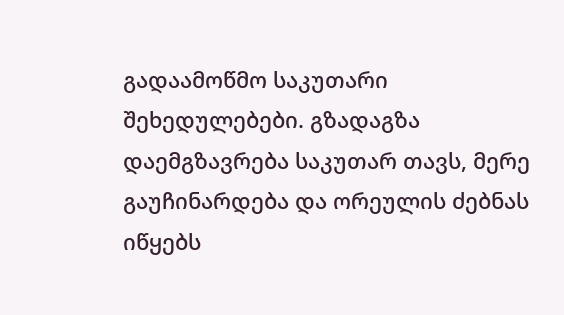გადაამოწმო საკუთარი შეხედულებები. გზადაგზა დაემგზავრება საკუთარ თავს, მერე გაუჩინარდება და ორეულის ძებნას იწყებს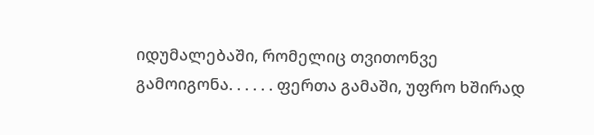იდუმალებაში, რომელიც თვითონვე გამოიგონა. . . . . . ფერთა გამაში, უფრო ხშირად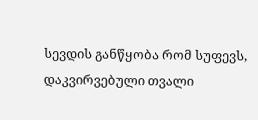სევდის განწყობა რომ სუფევს, დაკვირვებული თვალი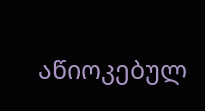აწიოკებულ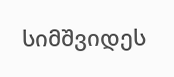სიმშვიდეს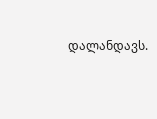დალანდავს.